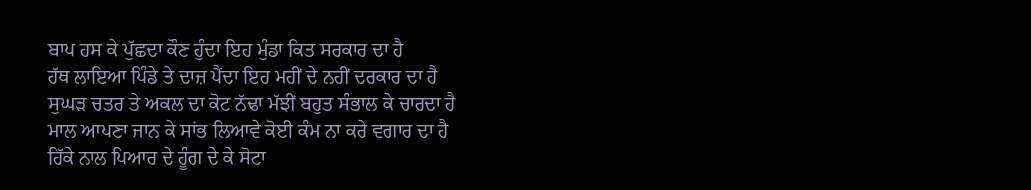ਬਾਪ ਹਸ ਕੇ ਪੁੱਛਦਾ ਕੌਣ ਹੁੰਦਾ ਇਹ ਮੁੰਡਾ ਕਿਤ ਸਰਕਾਰ ਦਾ ਹੈ
ਹੱਥ ਲਾਇਆ ਪਿੰਡੇ ਤੇ ਦਾਜ਼ ਪੈਂਦਾ ਇਹ ਮਹੀਂ ਦੇ ਨਹੀਂ ਦਰਕਾਰ ਦਾ ਹੈ
ਸੁਘੜ ਚਤਰ ਤੇ ਅਕਲ ਦਾ ਕੋਟ ਨੱਢਾ ਮੱਝੀਂ ਬਹੁਤ ਸੰਭਾਲ ਕੇ ਚਾਰਦਾ ਹੈ
ਮਾਲ ਆਪਣਾ ਜਾਨ ਕੇ ਸਾਂਭ ਲਿਆਵੇ ਕੋਈ ਕੰਮ ਨਾ ਕਰੇ ਵਗਾਰ ਦਾ ਹੈ
ਹਿੱਕੇ ਨਾਲ ਪਿਆਰ ਦੇ ਹੂੰਗ ਦੇ ਕੇ ਸੋਟਾ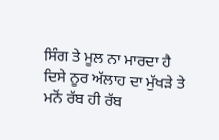ਸਿੰਗ ਤੇ ਮੂਲ ਨਾ ਮਾਰਦਾ ਹੈ
ਦਿਸੇ ਨੂਰ ਅੱਲਾਹ ਦਾ ਮੁੱਖੜੇ ਤੇ ਮਨੋਂ ਰੱਬ ਹੀ ਰੱਬ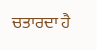ਚਤਾਰਦਾ ਹੈ